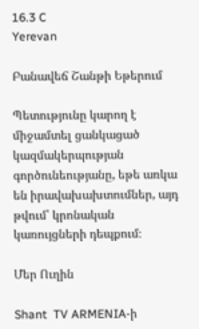16.3 C
Yerevan

Բանավեճ Շանթի Եթերում

Պետությունը կարող է միջամտել ցանկացած կազմակերպության գործունեությանը, եթե առկա են իրավախախտումներ, այդ թվում՝ կրոնական կառույցների դեպքում։

Մեր Ուղին

Shant  TV ARMENIA‑ի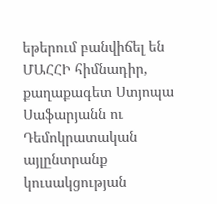եթերում բանվիճել են ՄԱՀՀԻ հիմնադիր, քաղաքագետ Ստյոպա Սաֆարյանն ու Դեմոկրատական այլընտրանք կուսակցության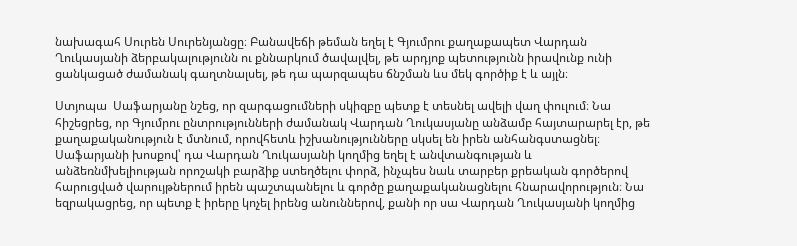նախագահ Սուրեն Սուրենյանցը։ Բանավեճի թեման եղել է Գյումրու քաղաքապետ Վարդան Ղուկասյանի ձերբակալությունն ու քննարկում ծավալվել, թե արդյոք պետությունն իրավունք ունի ցանկացած ժամանակ գաղտնալսել, թե դա պարզապես ճնշման ևս մեկ գործիք է և այլն։

Ստյոպա  Սաֆարյանը նշեց, որ զարգացումների սկիզբը պետք է տեսնել ավելի վաղ փուլում։ Նա հիշեցրեց, որ Գյումրու ընտրությունների ժամանակ Վարդան Ղուկասյանը անձամբ հայտարարել էր, թե քաղաքականություն է մտնում, որովհետև իշխանությունները սկսել են իրեն անհանգստացնել։ Սաֆարյանի խոսքով՝ դա Վարդան Ղուկասյանի կողմից եղել է անվտանգության և անձեռնմխելիության որոշակի բարձիք ստեղծելու փորձ, ինչպես նաև տարբեր քրեական գործերով հարուցված վարույթներում իրեն պաշտպանելու և գործը քաղաքականացնելու հնարավորություն։ Նա եզրակացրեց, որ պետք է իրերը կոչել իրենց անուններով, քանի որ սա Վարդան Ղուկասյանի կողմից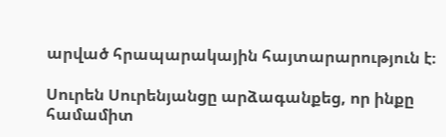արված հրապարակային հայտարարություն է։

Սուրեն Սուրենյանցը արձագանքեց, որ ինքը համամիտ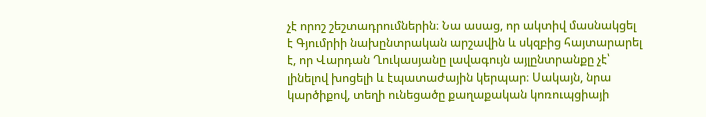չէ որոշ շեշտադրումներին։ Նա ասաց, որ ակտիվ մասնակցել է Գյումրիի նախընտրական արշավին և սկզբից հայտարարել է, որ Վարդան Ղուկասյանը լավագույն այլընտրանքը չէ՝ լինելով խոցելի և էպատաժային կերպար։ Սակայն, նրա կարծիքով, տեղի ունեցածը քաղաքական կոռուպցիայի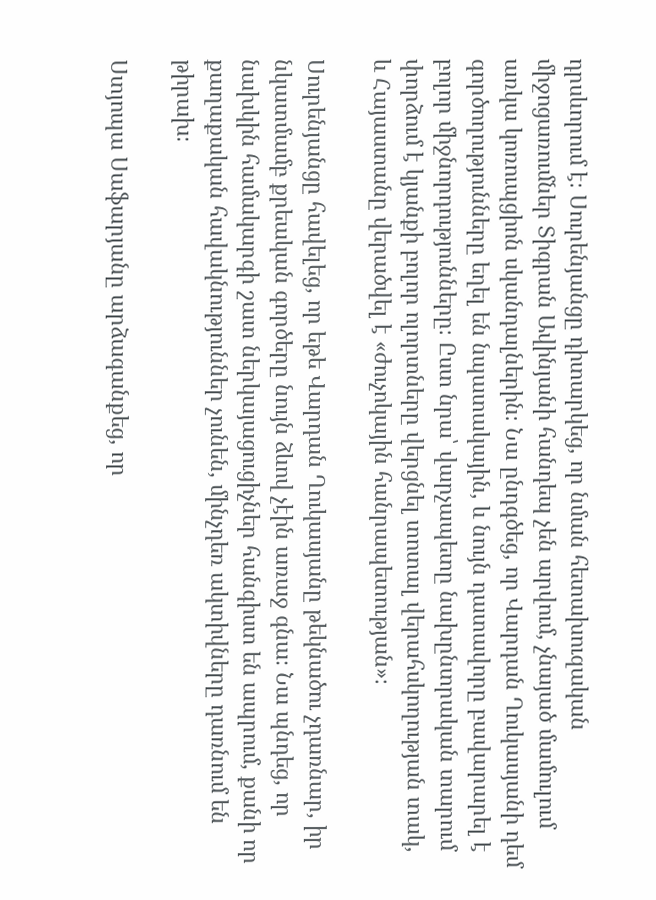դրսևորում է։ Սուրենյանցը դիտարկեց, որ նման հետախուզական միջոցառումներ Տիգրան Ավինյանի հանդեպ չեն արվում, չնայած մամուլում առկա կոռուպցիոն սկանդալներին։ Նա ընդգծեց, որ Վարդան Ղուկասյանի դեմ գործողությունները եղել են նպատակային, և նույն դատավորը բավարարել է բոլոր միջնորդությունները։ Ըստ նրա՝ վարչապետը նախընտրական տարում փորձում է կյանքի բոլոր ոլորտները վերցնել տոտալ վերահսկողության տակ, և Հայաստանը վերածվել է «ժուչոկային հանրապետության»։

Սուրենյանցը հավելեց, որ եթե Վարդան Ղուկասյանը թեկնածու չդառնար, իր նկատմամբ քրեական գործերը նույն ձևով չէին առաջ գնա։ Նա պնդեց, որ նախկին համակարգի շատ ներկայացուցիչներ հանգիստ են ապրում, քանի որ քաղաքական հավակնություններ չունեն, մինչդեռ ակտիվները դառնում են թիրախ։

Ստյոպա Սաֆարյանը արձագանքեց, որ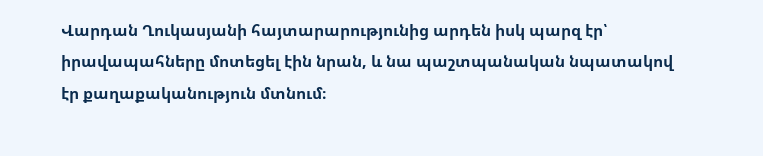Վարդան Ղուկասյանի հայտարարությունից արդեն իսկ պարզ էր՝ իրավապահները մոտեցել էին նրան, և նա պաշտպանական նպատակով էր քաղաքականություն մտնում։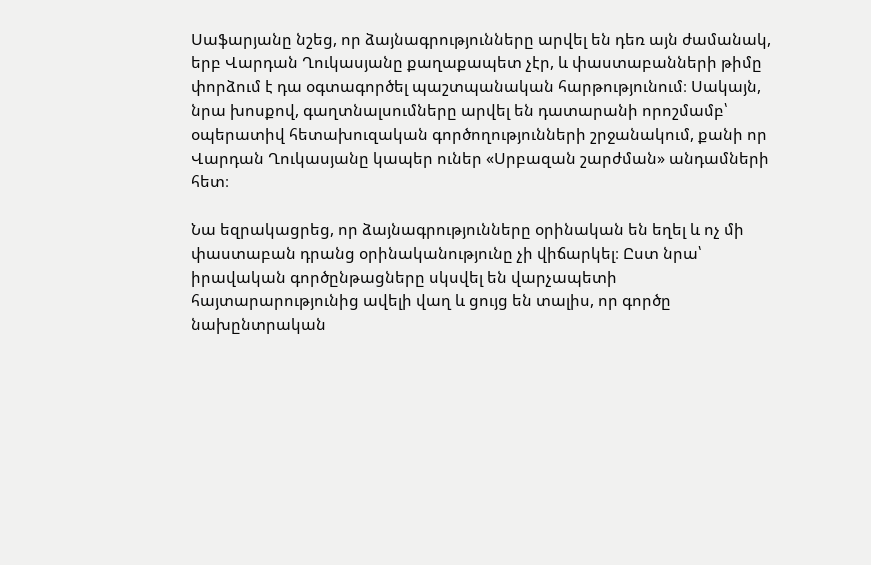Սաֆարյանը նշեց, որ ձայնագրությունները արվել են դեռ այն ժամանակ, երբ Վարդան Ղուկասյանը քաղաքապետ չէր, և փաստաբանների թիմը փորձում է դա օգտագործել պաշտպանական հարթությունում։ Սակայն, նրա խոսքով, գաղտնալսումները արվել են դատարանի որոշմամբ՝ օպերատիվ հետախուզական գործողությունների շրջանակում, քանի որ Վարդան Ղուկասյանը կապեր ուներ «Սրբազան շարժման» անդամների հետ։

Նա եզրակացրեց, որ ձայնագրությունները օրինական են եղել և ոչ մի փաստաբան դրանց օրինականությունը չի վիճարկել։ Ըստ նրա՝ իրավական գործընթացները սկսվել են վարչապետի հայտարարությունից ավելի վաղ և ցույց են տալիս, որ գործը նախընտրական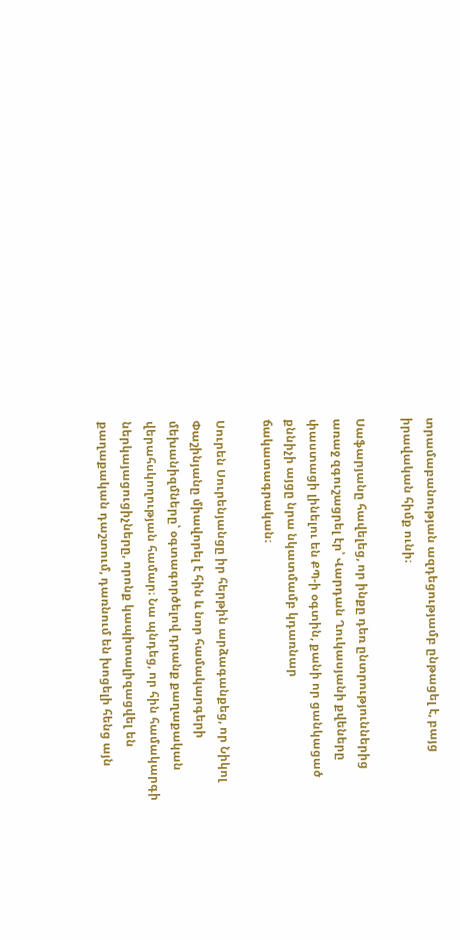տրամաբանության ազդեցությամբ ընթացել է, բայց իրավական հիմք ունի։

Սաֆարյանը հավելեց, որ ինքը դեռ ընտրություններից առաջ զգուշացրել էր՝ Վարդան Ղուկասյանի քվեները փաստացի լինելու են ՔՊ‑ի օգտին, քանի որ ցանկացած քննիչի այցը նրա նկատմամբ կդառնար ճակատագրական։

Սուրեն Սուրենյանցը իր հերթին արձագանքեց, որ Նիկոլ Փաշինյանը միավորել է հին և նոր համակարգերի մեխանիզմները՝ օգտագործելով դրանք քաղաքական վերահսկողության համար։ Նա պնդեց, որ հին համակարգի ներկայացուցիչները, որոնք կապիտալիզացվել են քաղաքական դաշտում, դառնում են խոցելի հենց այն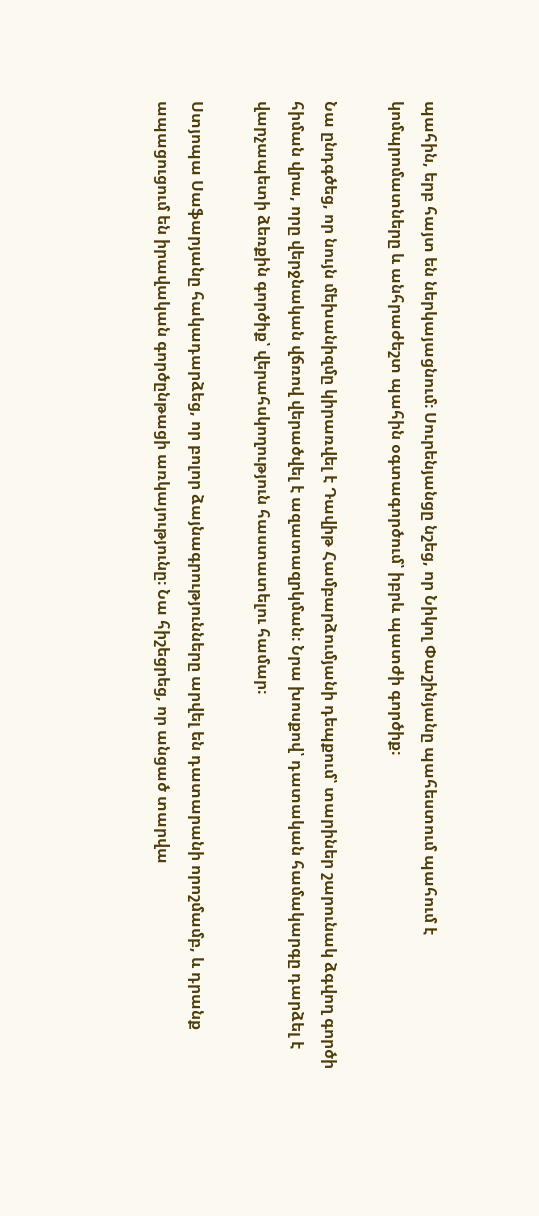պահին, երբ հայտ են ներկայացնում։ Սուրենյանցը նշեց, որ Նիկոլ Փաշինյանը պահեստում պահում է կոմպրոմատները և անհրաժեշտ պահին օգտագործում՝ իբրև պատժի գործիք։

Նա ընդգծեց, որ նույն մեխանիզմը կիրառվել է Դավիթ Համբարձումյանի դեպքում՝ տարիներ շարունակ ձգվող գործի հիման վրա, որը վերջնական վճռով վերածվել է ազատազրկման։ Նրա խոսքով՝ դատական համակարգը դարձել է վարչապետի ձեռքին գործիք՝ վերահսկողություն հաստատելու համար։

Ստյոպա Սաֆարյանը հակադարձեց, որ բոլոր ձայնագրությունները արվել են դատարանի որոշմամբ, և դրանք ապացուցում են իրավական գործընթացի առկայությունը։ Նա հիշեցրեց, որ անցած տարվա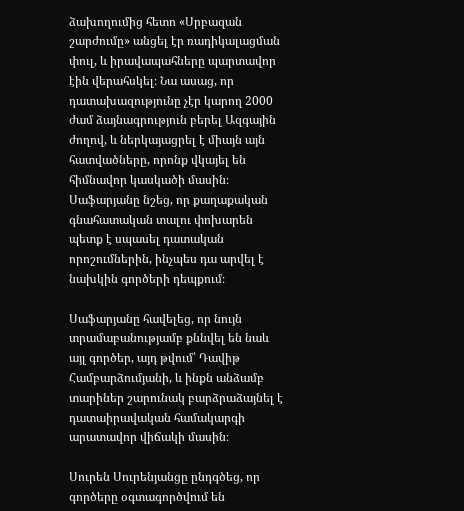ձախողումից հետո «Սրբազան շարժումը» անցել էր ռադիկալացման փուլ, և իրավապահները պարտավոր էին վերահսկել։ Նա ասաց, որ դատախազությունը չէր կարող 2000 ժամ ձայնագրություն բերել Ազգային ժողով, և ներկայացրել է միայն այն հատվածները, որոնք վկայել են հիմնավոր կասկածի մասին։ Սաֆարյանը նշեց, որ քաղաքական գնահատական տալու փոխարեն պետք է սպասել դատական որոշումներին, ինչպես դա արվել է նախկին գործերի դեպքում։

Սաֆարյանը հավելեց, որ նույն տրամաբանությամբ քննվել են նաև այլ գործեր, այդ թվում՝ Դավիթ Համբարձումյանի, և ինքն անձամբ տարիներ շարունակ բարձրաձայնել է դատաիրավական համակարգի արատավոր վիճակի մասին։

Սուրեն Սուրենյանցը ընդգծեց, որ գործերը օգտագործվում են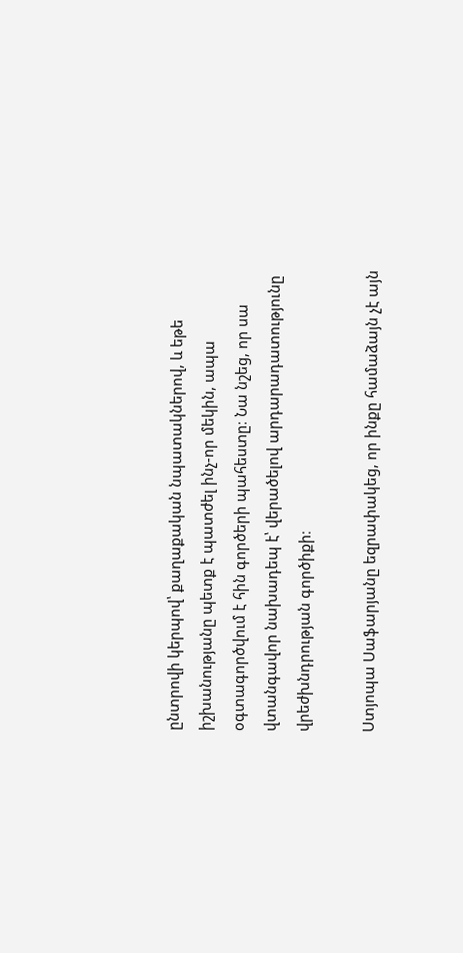ընտրովի կերպով՝ քաղաքական նպատակներով, և եթե իշխանությանը պետք է պատժել ինչ-որ մեկին, ապա օգտագործվում է հին գործերի պահեստը։ Նա նշեց, որ սա վտանգավոր նախադեպ է՝ վերածելով արդարադատությունը վրեժխնդրության գործիքի։

Ստյոպա Սաֆարյանը եզրափակեց, որ ինքը համաձայն չէ այն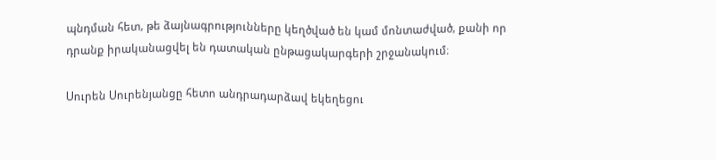պնդման հետ, թե ձայնագրությունները կեղծված են կամ մոնտաժված, քանի որ դրանք իրականացվել են դատական ընթացակարգերի շրջանակում։

Սուրեն Սուրենյանցը հետո անդրադարձավ եկեղեցու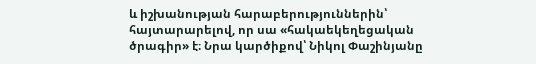և իշխանության հարաբերություններին՝ հայտարարելով, որ սա «հակաեկեղեցական ծրագիր» է։ Նրա կարծիքով՝ Նիկոլ Փաշինյանը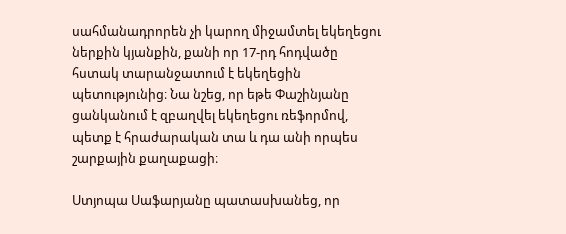սահմանադրորեն չի կարող միջամտել եկեղեցու ներքին կյանքին, քանի որ 17-րդ հոդվածը հստակ տարանջատում է եկեղեցին պետությունից։ Նա նշեց, որ եթե Փաշինյանը ցանկանում է զբաղվել եկեղեցու ռեֆորմով, պետք է հրաժարական տա և դա անի որպես շարքային քաղաքացի։

Ստյոպա Սաֆարյանը պատասխանեց, որ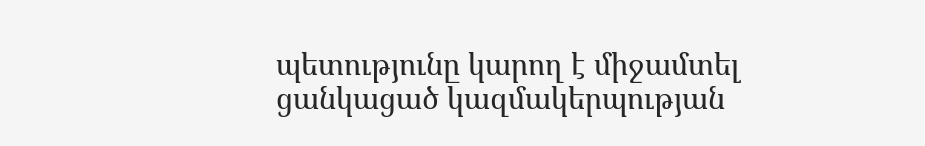պետությունը կարող է միջամտել ցանկացած կազմակերպության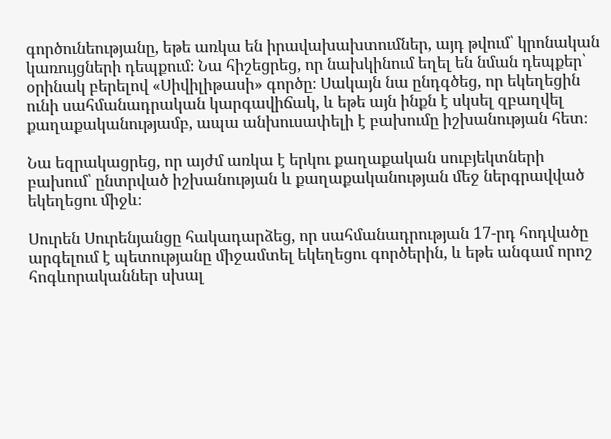գործունեությանը, եթե առկա են իրավախախտումներ, այդ թվում՝ կրոնական կառույցների դեպքում։ Նա հիշեցրեց, որ նախկինում եղել են նման դեպքեր՝ օրինակ բերելով «Սիվիլիթասի» գործը։ Սակայն նա ընդգծեց, որ եկեղեցին ունի սահմանադրական կարգավիճակ, և եթե այն ինքն է սկսել զբաղվել քաղաքականությամբ, ապա անխուսափելի է բախումը իշխանության հետ։

Նա եզրակացրեց, որ այժմ առկա է երկու քաղաքական սուբյեկտների բախում՝ ընտրված իշխանության և քաղաքականության մեջ ներգրավված եկեղեցու միջև։

Սուրեն Սուրենյանցը հակադարձեց, որ սահմանադրության 17-րդ հոդվածը արգելում է պետությանը միջամտել եկեղեցու գործերին, և եթե անգամ որոշ հոգևորականներ սխալ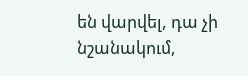են վարվել, դա չի նշանակում,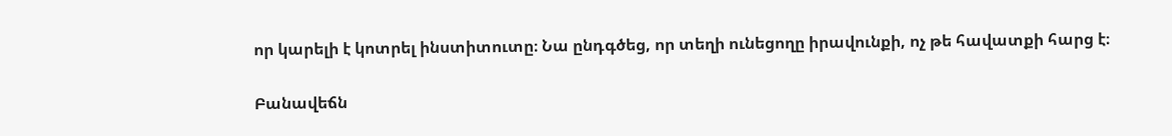որ կարելի է կոտրել ինստիտուտը։ Նա ընդգծեց, որ տեղի ունեցողը իրավունքի, ոչ թե հավատքի հարց է։

Բանավեճն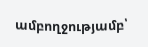ամբողջությամբ՝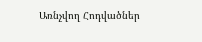Առնչվող Հոդվածներ